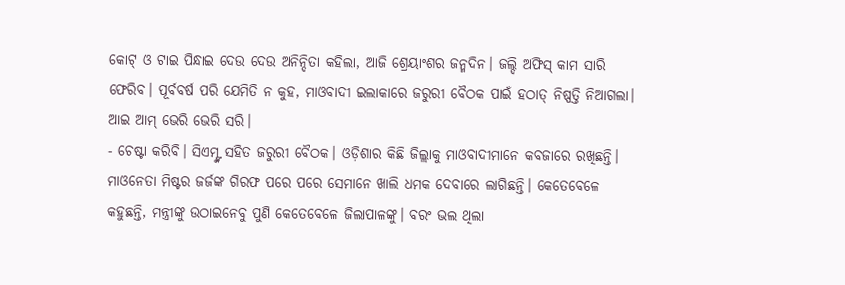କୋଟ୍ ଓ ଟାଇ ପିନ୍ଧାଇ ଦେଉ ଦେଉ ଅନିନ୍ଦିତା କହିଲା, ଆଜି ଶ୍ରେୟାଂଶର ଜନ୍ମଦିନ। ଜଲ୍ଦି ଅଫିସ୍ କାମ ସାରି ଫେରିବ। ପୂର୍ବବର୍ଷ ପରି ଯେମିତି ନ କୁହ, ମାଓବାଦୀ ଇଲାକାରେ ଜରୁରୀ ବୈଠକ ପାଇଁ ହଠାତ୍ ନିଷ୍ପତ୍ତି ନିଆଗଲା। ଆଇ ଆମ୍ ଭେରି ଭେରି ସରି।
- ଚେଷ୍ଟା କରିବି। ସିଏମ୍ଙ୍କ ସହିତ ଜରୁରୀ ବୈଠକ। ଓଡ଼ିଶାର କିଛି ଜିଲ୍ଲାକୁ ମାଓବାଦୀମାନେ କବଜାରେ ରଖିଛନ୍ତି। ମାଓନେତା ମିଷ୍ଟର ଜର୍ଜଙ୍କ ଗିରଫ ପରେ ପରେ ସେମାନେ ଖାଲି ଧମକ ଦେବାରେ ଲାଗିଛନ୍ତି। କେତେବେଳେ କହୁଛନ୍ତି, ମନ୍ତ୍ରୀଙ୍କୁ ଉଠାଇନେବୁ ପୁଣି କେତେବେଳେ ଜିଲାପାଳଙ୍କୁ। ବରଂ ଭଲ ଥିଲା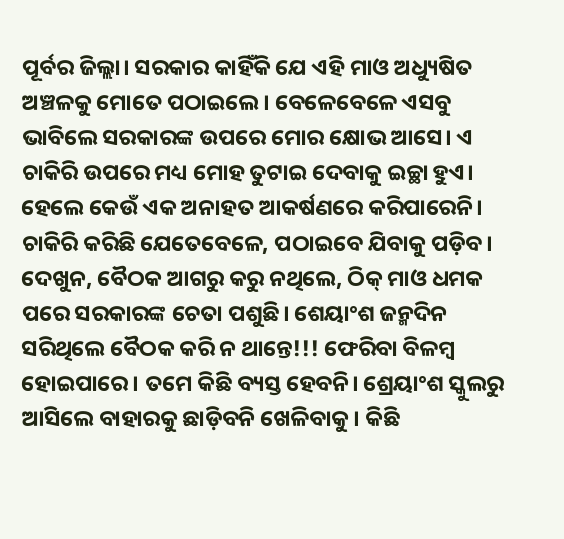ପୂର୍ବର ଜିଲ୍ଲା। ସରକାର କାହିଁକି ଯେ ଏହି ମାଓ ଅଧ୍ୟୁଷିତ ଅଞ୍ଚଳକୁ ମୋତେ ପଠାଇଲେ। ବେଳେବେଳେ ଏସବୁ ଭାବିଲେ ସରକାରଙ୍କ ଉପରେ ମୋର କ୍ଷୋଭ ଆସେ। ଏ ଚାକିରି ଉପରେ ମଧ୍ୟ ମୋହ ତୁଟାଇ ଦେବାକୁ ଇଚ୍ଛା ହୁଏ। ହେଲେ କେଉଁ ଏକ ଅନାହତ ଆକର୍ଷଣରେ କରିପାରେନି। ଚାକିରି କରିଛି ଯେତେବେଳେ, ପଠାଇବେ ଯିବାକୁ ପଡ଼ିବ। ଦେଖୁନ, ବୈଠକ ଆଗରୁ କରୁ ନଥିଲେ, ଠିକ୍ ମାଓ ଧମକ ପରେ ସରକାରଙ୍କ ଚେତା ପଶୁଛି। ଶେୟାଂଶ ଜନ୍ମଦିନ ସରିଥିଲେ ବୈଠକ କରି ନ ଥାନ୍ତେ!!! ଫେରିବା ବିଳମ୍ୱ ହୋଇପାରେ। ତମେ କିଛି ବ୍ୟସ୍ତ ହେବନି। ଶ୍ରେୟାଂଶ ସ୍କୁଲରୁ ଆସିଲେ ବାହାରକୁ ଛାଡ଼ିବନି ଖେଳିବାକୁ। କିଛି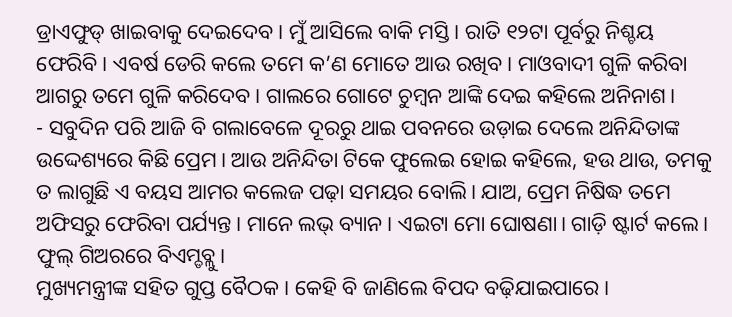ଡ୍ରାଏଫୁଡ୍ ଖାଇବାକୁ ଦେଇଦେବ। ମୁଁ ଆସିଲେ ବାକି ମସ୍ତି। ରାତି ୧୨ଟା ପୂର୍ବରୁ ନିଶ୍ଚୟ ଫେରିବି। ଏବର୍ଷ ଡେରି କଲେ ତମେ କ’ଣ ମୋତେ ଆଉ ରଖିବ। ମାଓବାଦୀ ଗୁଳି କରିବା ଆଗରୁ ତମେ ଗୁଳି କରିଦେବ। ଗାଲରେ ଗୋଟେ ଚୁମ୍ୱନ ଆଙ୍କି ଦେଇ କହିଲେ ଅନିନାଶ।
- ସବୁଦିନ ପରି ଆଜି ବି ଗଲାବେଳେ ଦୂରରୁ ଥାଇ ପବନରେ ଉଡ଼ାଇ ଦେଲେ ଅନିନ୍ଦିତାଙ୍କ ଉଦ୍ଦେଶ୍ୟରେ କିଛି ପ୍ରେମ। ଆଉ ଅନିନ୍ଦିତା ଟିକେ ଫୁଲେଇ ହୋଇ କହିଲେ, ହଉ ଥାଉ, ତମକୁ ତ ଲାଗୁଛି ଏ ବୟସ ଆମର କଲେଜ ପଢ଼ା ସମୟର ବୋଲି। ଯାଅ, ପ୍ରେମ ନିଷିଦ୍ଧ ତମେ ଅଫିସରୁ ଫେରିବା ପର୍ଯ୍ୟନ୍ତ। ମାନେ ଲଭ୍ ବ୍ୟାନ। ଏଇଟା ମୋ ଘୋଷଣା। ଗାଡ଼ି ଷ୍ଟାର୍ଟ କଲେ। ଫୁଲ୍ ଗିଅରରେ ବିଏମ୍ଡବ୍ଲୁ।
ମୁଖ୍ୟମନ୍ତ୍ରୀଙ୍କ ସହିତ ଗୁପ୍ତ ବୈଠକ । କେହି ବି ଜାଣିଲେ ବିପଦ ବଢ଼ିଯାଇପାରେ।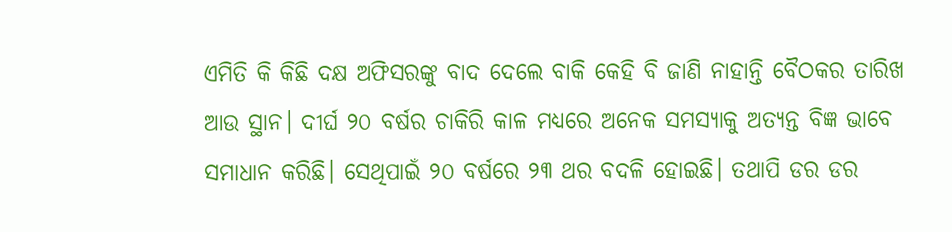ଏମିତି କି କିଛି ଦକ୍ଷ ଅଫିସରଙ୍କୁ ବାଦ ଦେଲେ ବାକି କେହି ବି ଜାଣି ନାହାନ୍ତି ବୈଠକର ତାରିଖ ଆଉ ସ୍ଥାନ। ଦୀର୍ଘ ୨୦ ବର୍ଷର ଚାକିରି କାଳ ମଧ୍ୟରେ ଅନେକ ସମସ୍ୟାକୁ ଅତ୍ୟନ୍ତ ବିଜ୍ଞ ଭାବେ ସମାଧାନ କରିଛି। ସେଥିପାଇଁ ୨୦ ବର୍ଷରେ ୨୩ ଥର ବଦଳି ହୋଇଛି। ତଥାପି ଡର ଡର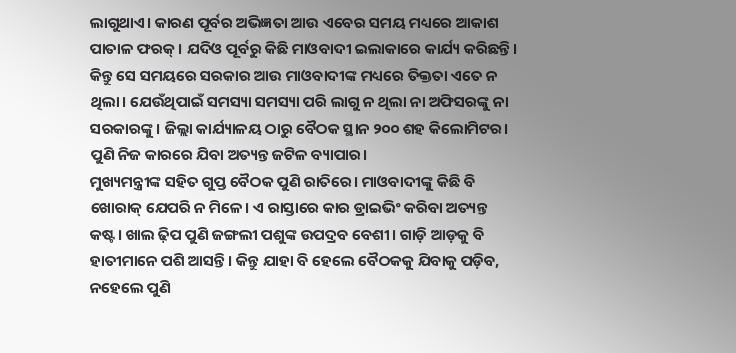ଲାଗୁଥାଏ। କାରଣ ପୂର୍ବର ଅଭିଜ୍ଞତା ଆଉ ଏବେର ସମୟ ମଧ୍ୟରେ ଆକାଶ ପାତାଳ ଫରକ୍ । ଯଦିଓ ପୂର୍ବରୁ କିଛି ମାଓବାଦୀ ଇଲାକାରେ କାର୍ଯ୍ୟ କରିଛନ୍ତି। କିନ୍ତୁ ସେ ସମୟରେ ସରକାର ଆଉ ମାଓବାଦୀଙ୍କ ମଧ୍ୟରେ ତିକ୍ତତା ଏତେ ନ ଥିଲା। ଯେଉଁଥିପାଇଁ ସମସ୍ୟା ସମସ୍ୟା ପରି ଲାଗୁ ନ ଥିଲା ନା ଅଫିସରଙ୍କୁ ନା ସରକାରଙ୍କୁ। ଜିଲ୍ଲା କାର୍ଯ୍ୟାଳୟ ଠାରୁ ବୈଠକ ସ୍ଥାନ ୨୦୦ ଶହ କିଲୋମିଟର। ପୁଣି ନିଜ କାରରେ ଯିବା ଅତ୍ୟନ୍ତ ଜଟିଳ ବ୍ୟାପାର।
ମୁଖ୍ୟମନ୍ତ୍ରୀଙ୍କ ସହିତ ଗୁପ୍ତ ବୈଠକ ପୁଣି ରାତିରେ। ମାଓବାଦୀଙ୍କୁ କିଛି ବି ଖୋରାକ୍ ଯେପରି ନ ମିଳେ। ଏ ରାସ୍ତାରେ କାର ଡ୍ରାଇଭିଂ କରିବା ଅତ୍ୟନ୍ତ କଷ୍ଟ। ଖାଲ ଢ଼ିପ ପୁଣି ଜଙ୍ଗଲୀ ପଶୁଙ୍କ ଉପଦ୍ରବ ବେଶୀ। ଗାଡ଼ି ଆଡ଼କୁ ବି ହାତୀମାନେ ପଶି ଆସନ୍ତି। କିନ୍ତୁ ଯାହା ବି ହେଲେ ବୈଠକକୁ ଯିବାକୁ ପଡ଼ିବ, ନହେଲେ ପୁଣି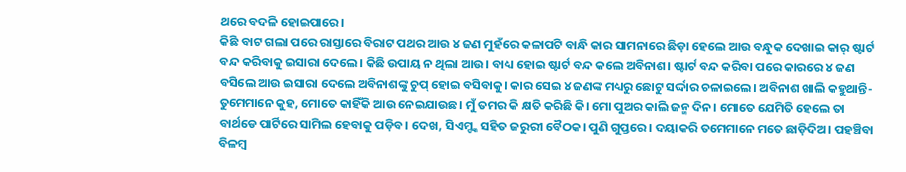ଥରେ ବଦଳି ହୋଇପାରେ।
କିଛି ବାଟ ଗଲା ପରେ ରାସ୍ତାରେ ବିରାଟ ପଥର ଆଉ ୪ ଜଣ ମୁହଁରେ କଳାପଟି ବାନ୍ଧି କାର ସାମନାରେ ଛିଡ଼ା ହେଲେ ଆଉ ବନ୍ଧୁକ ଦେଖାଇ କାର୍ ଷ୍ଟାର୍ଟ ବନ୍ଦ କରିବାକୁ ଇସାରା ଦେଲେ। କିଛି ଉପାୟ ନ ଥିଲା ଆଉ। ବାଧ୍ୟ ହୋଇ ଷ୍ଟାର୍ଟ ବନ୍ଦ କଲେ ଅବିନାଶ। ଷ୍ଟାର୍ଟ ବନ୍ଦ କରିବା ପରେ କାରରେ ୪ ଜଣ ବସିଲେ ଆଉ ଇସାରା ଦେଲେ ଅବିନାଶଙ୍କୁ ଚୁପ୍ ହୋଇ ବସିବାକୁ। କାର ସେଇ ୪ ଜଣଙ୍କ ମଧ୍ୟରୁ ଛୋଟୁ ସର୍ଦ୍ଦାର ଚଳାଇଲେ। ଅବିନାଶ ଖାଲି କହୁଥାନ୍ତି- ତୁମେମାନେ କୁହ, ମୋତେ କାହିଁକି ଆଉ ନେଇଯାଉଛ। ମୁଁ ତମର କି କ୍ଷତି କରିଛି କି। ମୋ ପୁଅର କାଲି ଜନ୍ମ ଦିନ। ମୋତେ ଯେମିତି ହେଲେ ତା ବାର୍ଥଡେ ପାର୍ଟିରେ ସାମିଲ ହେବାକୁ ପଡ଼ିବ। ଦେଖ, ସିଏମ୍ଙ୍କ ସହିତ ଜରୁରୀ ବୈଠକ। ପୁଣି ଗୁପ୍ତରେ। ଦୟାକରି ତମେମାନେ ମତେ ଛାଡ଼ିଦିଅ। ପହଞ୍ଚିବା ବିଳମ୍ୱ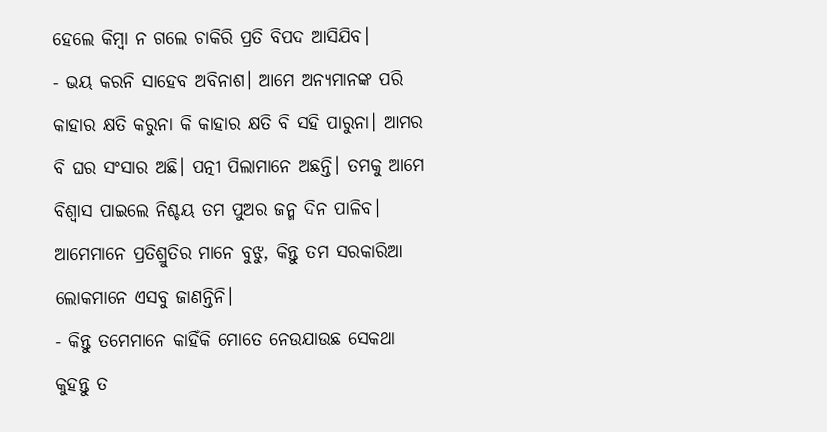ହେଲେ କିମ୍ୱା ନ ଗଲେ ଚାକିରି ପ୍ରତି ବିପଦ ଆସିଯିବ।
- ଭୟ କରନି ସାହେବ ଅବିନାଶ। ଆମେ ଅନ୍ୟମାନଙ୍କ ପରି କାହାର କ୍ଷତି କରୁନା କି କାହାର କ୍ଷତି ବି ସହି ପାରୁନା। ଆମର ବି ଘର ସଂସାର ଅଛି। ପତ୍ନୀ ପିଲାମାନେ ଅଛନ୍ତି। ତମକୁ ଆମେ ବିଶ୍ୱାସ ପାଇଲେ ନିଶ୍ଚୟ ତମ ପୁଅର ଜନ୍ମ ଦିନ ପାଳିବ। ଆମେମାନେ ପ୍ରତିଶ୍ରୁତିର ମାନେ ବୁଝୁ, କିନ୍ତୁ ତମ ସରକାରିଆ ଲୋକମାନେ ଏସବୁ ଜାଣନ୍ତିନି।
- କିନ୍ତୁ ତମେମାନେ କାହିଁକି ମୋତେ ନେଉଯାଉଛ ସେକଥା କୁହନ୍ତୁ ତ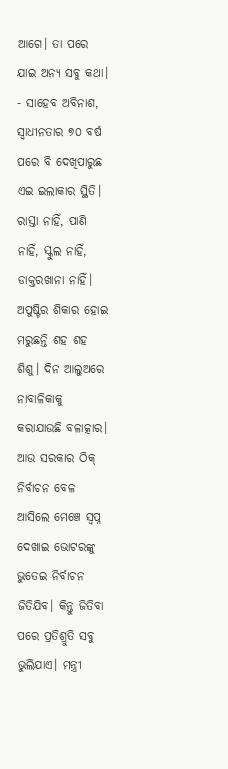ଆଗେ। ତା ପରେ ଯାଇ ଅନ୍ୟ ସବୁ କଥା।
- ସାହେବ ଅବିନାଶ, ସ୍ୱାଧୀନତାର ୭୦ ବର୍ଷ ପରେ ବି ଦେଖିପାରୁଛ ଏଇ ଇଲାକାର ସ୍ଥିତି। ରାସ୍ତା ନାହିଁ, ପାଣି ନାହିଁ, ସ୍କୁଲ ନାହିଁ, ଡାକ୍ତରଖାନା ନାହିଁ। ଅପୁଷ୍ଟିର ଶିକାର ହୋଇ ମରୁଛନ୍ତି ଶହ ଶହ ଶିଶୁ। ଦିନ ଆଲୁଅରେ ନାବାଳିକାକୁ କରାଯାଉଛି ବଳାତ୍କାର। ଆଉ ସରକାର ଠିକ୍ ନିର୍ବାଚନ ବେଳ ଆସିଲେ ମେଞ୍ଚେ ସ୍ୱପ୍ନ ଦେଖାଇ ଭୋଟରଙ୍କୁ ଭୁତେଇ ନିର୍ବାଚନ ଜିତିଯିବ। କିନ୍ତୁ ଜିତିବା ପରେ ପ୍ରତିଶ୍ରୁତି ସବୁ ଭୁଲିଯାଏ। ମନ୍ତ୍ରୀ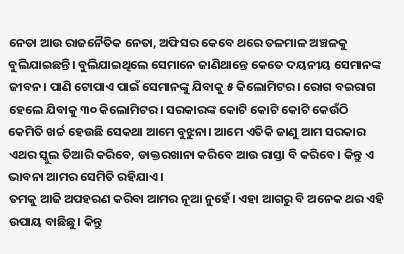ନେତା ଆଉ ରାଜନୈତିକ ନେତା, ଅଫିସର କେବେ ଥରେ ତଳମାଳ ଅଞ୍ଚଳକୁ ବୁଲିଯାଇଛନ୍ତି। ବୁଲିଯାଇଥିଲେ ସେମାନେ ଜାଣିଥାନ୍ତେ କେତେ ଦୟନୀୟ ସେମାନଙ୍କ ଜୀବନ। ପାଣି ଟୋପାଏ ପାଇଁ ସେମାନଙ୍କୁ ଯିବାକୁ ୫ କିଲୋମିଟର। ରୋଗ ବଇରାଗ ହେଲେ ଯିବାକୁ ୩୦ କିଲୋମିଟର। ସରକାରଙ୍କ କୋଟି କୋଟି କୋଟି କେଉଁଠି କେମିତି ଖର୍ଚ୍ଚ ହେଉଛି ସେକଥା ଆମେ ବୁଝୁନା। ଆମେ ଏତିକି ଜାଣୁ ଆମ ସରକାର ଏଥର ସ୍କୁଲ ତିଆରି କରିବେ, ଡାକ୍ତରଖାନା କରିବେ ଆଉ ରାସ୍ତା ବି କରିବେ। କିନ୍ତୁ ଏ ଭାବନା ଆମର ସେମିତି ରହିଯାଏ।
ତମକୁ ଆଜି ଅପହରଣ କରିବା ଆମର ନୂଆ ନୁହେଁ। ଏହା ଆଗରୁ ବି ଅନେକ ଥର ଏହି ଉପାୟ ବାଛିଛୁ। କିନ୍ତୁ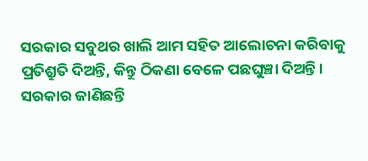ସରକାର ସବୁଥର ଖାଲି ଆମ ସହିତ ଆଲୋଚନା କରିବାକୁ ପ୍ରତିଶ୍ରୁତି ଦିଅନ୍ତି, କିନ୍ତୁ ଠିକଣା ବେଳେ ପଛଘୁଞ୍ଚା ଦିଅନ୍ତି। ସରକାର ଜାଣିଛନ୍ତି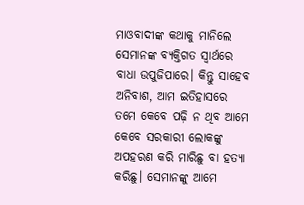ମାଓବାଦୀଙ୍କ କଥାକୁ ମାନିଲେ ସେମାନଙ୍କ ବ୍ୟକ୍ତିଗତ ସ୍ୱାର୍ଥରେ ବାଧା ଉପୁଜିପାରେ। କିନ୍ତୁ ସାହେବ ଅନିବାଶ, ଆମ ଇତିହାସରେ ତମେ କେବେ ପଢ଼ି ନ ଥିବ ଆମେ କେବେ ସରକାରୀ ଲୋକଙ୍କୁ ଅପହରଣ କରି ମାରିଛୁ ବା ହତ୍ୟା କରିଛୁ। ସେମାନଙ୍କୁ ଆମେ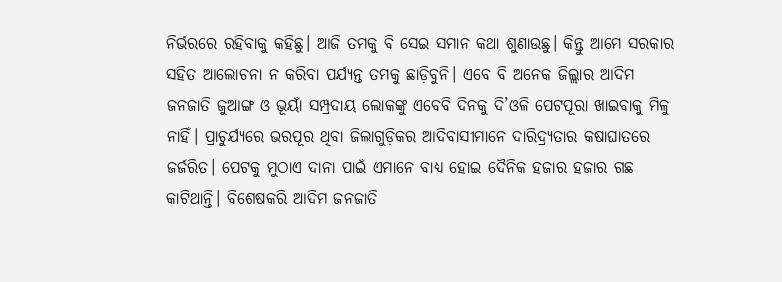ନିର୍ଭରରେ ରହିବାକୁ କହିଛୁ। ଆଜି ତମକୁ ବି ସେଇ ସମାନ କଥା ଶୁଣାଉଛୁ। କିନ୍ତୁ ଆମେ ସରକାର ସହିତ ଆଲୋଚନା ନ କରିବା ପର୍ଯ୍ୟନ୍ତ ତମକୁ ଛାଡ଼ିବୁନି। ଏବେ ବି ଅନେକ ଜିଲ୍ଲାର ଆଦିମ ଜନଜାତି ଜୁଆଙ୍ଗ ଓ ଭୂୟାଁ ସମ୍ପ୍ରଦାୟ ଲୋକଙ୍କୁ ଏବେବି ଦିନକୁ ଦି’ଓଳି ପେଟପୂରା ଖାଇବାକୁ ମିଳୁ ନାହିଁ। ପ୍ରାଚୁର୍ଯ୍ୟରେ ଭରପୂର ଥିବା ଜିଲାଗୁଡ଼ିକର ଆଦିବାସୀମାନେ ଦାରିଦ୍ର୍ୟତାର କଷାଘାତରେ ଜର୍ଜରିତ। ପେଟକୁ ମୁଠାଏ ଦାନା ପାଇଁ ଏମାନେ ବାଧ୍ୟ ହୋଇ ଦୈନିକ ହଜାର ହଜାର ଗଛ କାଟିଥାନ୍ତି। ବିଶେଷକରି ଆଦିମ ଜନଜାତି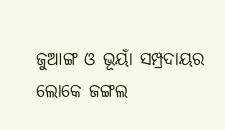ଜୁଆଙ୍ଗ ଓ ଭୂୟାଁ ସମ୍ପ୍ରଦାୟର ଲୋକେ ଜଙ୍ଗଲ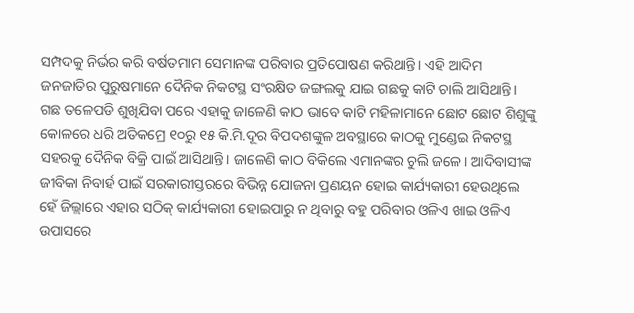ସମ୍ପଦକୁ ନିର୍ଭର କରି ବର୍ଷତମାମ ସେମାନଙ୍କ ପରିବାର ପ୍ରତିପୋଷଣ କରିଥାନ୍ତି। ଏହି ଆଦିମ ଜନଜାତିର ପୁରୁଷମାନେ ଦୈନିକ ନିକଟସ୍ଥ ସଂରକ୍ଷିତ ଜଙ୍ଗଲକୁ ଯାଇ ଗଛକୁ କାଟି ଚାଲି ଆସିଥାନ୍ତି। ଗଛ ତଳେପଡି ଶୁଖିଯିବା ପରେ ଏହାକୁ ଜାଳେଣି କାଠ ଭାବେ କାଟି ମହିଳାମାନେ ଛୋଟ ଛୋଟ ଶିଶୁଙ୍କୁ କୋଳରେ ଧରି ଅତିକମ୍ରେ ୧୦ରୁ ୧୫ କି.ମି.ଦୂର ବିପଦଶଙ୍କୁଳ ଅବସ୍ଥାରେ କାଠକୁ ମୁଣ୍ଡେଇ ନିକଟସ୍ଥ ସହରକୁ ଦୈନିକ ବିକ୍ରି ପାଇଁ ଆସିଥାନ୍ତି। ଜାଳେଣି କାଠ ବିକିଲେ ଏମାନଙ୍କର ଚୁଲି ଜଳେ। ଆଦିବାସୀଙ୍କ ଜୀବିକା ନିବାର୍ହ ପାଇଁ ସରକାରୀସ୍ତରରେ ବିଭିନ୍ନ ଯୋଜନା ପ୍ରଣୟନ ହୋଇ କାର୍ଯ୍ୟକାରୀ ହେଉଥିଲେ ହେଁ ଜିଲ୍ଲାରେ ଏହାର ସଠିକ୍ କାର୍ଯ୍ୟକାରୀ ହୋଇପାରୁ ନ ଥିବାରୁ ବହୁ ପରିବାର ଓଳିଏ ଖାଇ ଓଳିଏ ଉପାସରେ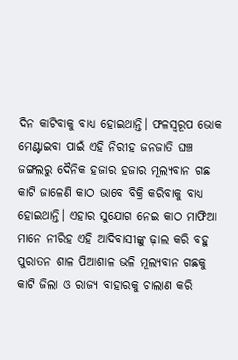ଦିନ କାଟିବାକୁ ବାଧ୍ୟ ହୋଇଥାନ୍ତି। ଫଳସ୍ୱରୂପ ଭୋକ ମେଣ୍ଟାଇବା ପାଇଁ ଏହି ନିରୀହ ଜନଜାତି ଘଞ୍ଚ ଜଙ୍ଗଲରୁ ଦୈନିକ ହଜାର ହଜାର ମୂଲ୍ୟବାନ ଗଛ କାଟି ଜାଳେଣି କାଠ ଭାବେ ବିକ୍ରି କରିବାକୁ ବାଧ୍ୟ ହୋଇଥାନ୍ତି। ଏହାର ସୁଯୋଗ ନେଇ କାଠ ମାଫିଆ ମାନେ ନୀରିହ ଏହି ଆଦିବାସୀଙ୍କୁ ଢ଼ାଲ କରି ବହୁ ପୁରାତନ ଶାଳ ପିଆଶାଳ ଭଳି ମୂଲ୍ୟବାନ ଗଛକୁ କାଟି ଜିଲା ଓ ରାଜ୍ୟ ବାହାରକୁ ଚାଲାଣ କରି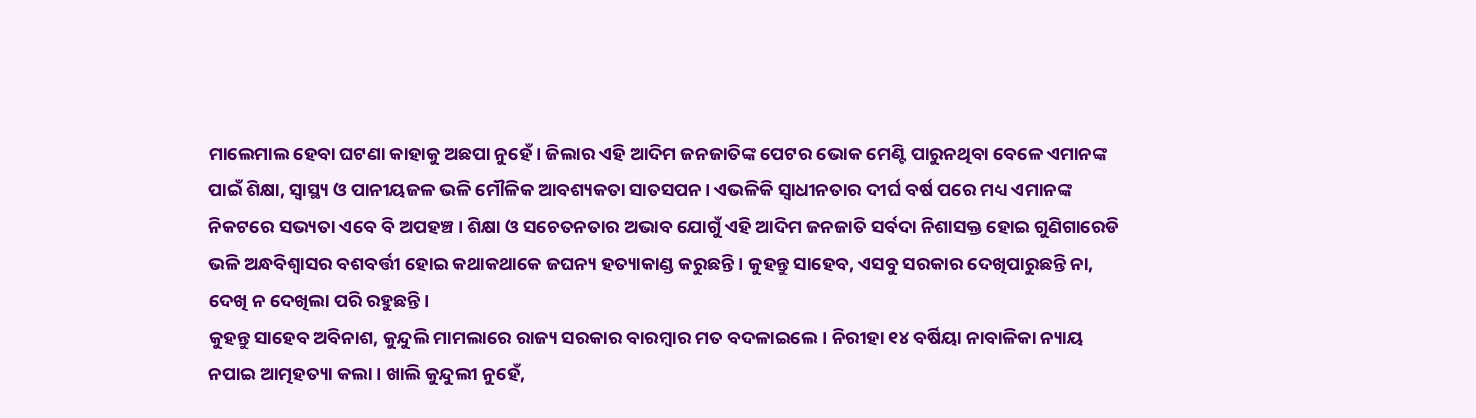ମାଲେମାଲ ହେବା ଘଟଣା କାହାକୁ ଅଛପା ନୁହେଁ। ଜିଲାର ଏହି ଆଦିମ ଜନଜାତିଙ୍କ ପେଟର ଭୋକ ମେଣ୍ଟି ପାରୁନଥିବା ବେଳେ ଏମାନଙ୍କ ପାଇଁ ଶିକ୍ଷା, ସ୍ୱାସ୍ଥ୍ୟ ଓ ପାନୀୟଜଳ ଭଳି ମୌଳିକ ଆବଶ୍ୟକତା ସାତସପନ। ଏଭଳିକି ସ୍ୱାଧୀନତାର ଦୀର୍ଘ ବର୍ଷ ପରେ ମଧ୍ୟ ଏମାନଙ୍କ ନିକଟରେ ସଭ୍ୟତା ଏବେ ବି ଅପହଞ୍ଚ। ଶିକ୍ଷା ଓ ସଚେତନତାର ଅଭାବ ଯୋଗୁଁ ଏହି ଆଦିମ ଜନଜାତି ସର୍ବଦା ନିଶାସକ୍ତ ହୋଇ ଗୁଣିଗାରେଡି ଭଳି ଅନ୍ଧବିଶ୍ୱାସର ବଶବର୍ତ୍ତୀ ହୋଇ କଥାକଥାକେ ଜଘନ୍ୟ ହତ୍ୟାକାଣ୍ଡ କରୁଛନ୍ତି । କୁହନ୍ତୁ ସାହେବ, ଏସବୁ ସରକାର ଦେଖିପାରୁଛନ୍ତି ନା, ଦେଖି ନ ଦେଖିଲା ପରି ରହୁଛନ୍ତି।
କୁହନ୍ତୁ ସାହେବ ଅବିନାଶ, କୁନ୍ଦୁଲି ମାମଲାରେ ରାଜ୍ୟ ସରକାର ବାରମ୍ୱାର ମତ ବଦଳାଇଲେ। ନିରୀହା ୧୪ ବର୍ଷିୟା ନାବାଳିକା ନ୍ୟାୟ ନପାଇ ଆତ୍ମହତ୍ୟା କଲା। ଖାଲି କୁନ୍ଦୁଲୀ ନୁହେଁ,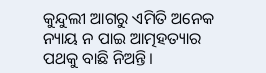କୁନ୍ଦୁଲୀ ଆଗରୁ ଏମିତି ଅନେକ ନ୍ୟାୟ ନ ପାଇ ଆତ୍ମହତ୍ୟାର ପଥକୁ ବାଛି ନିଅନ୍ତି।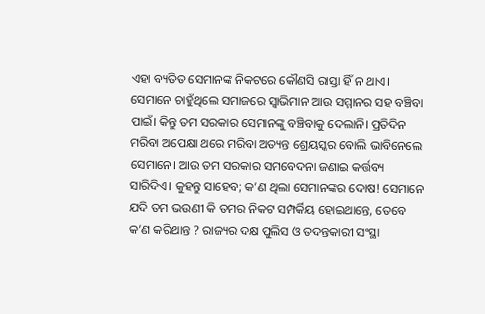ଏହା ବ୍ୟତିତ ସେମାନଙ୍କ ନିକଟରେ କୌଣସି ରାସ୍ତା ହିଁ ନ ଥାଏ। ସେମାନେ ଚାହୁଁଥିଲେ ସମାଜରେ ସ୍ୱାଭିମାନ ଆଉ ସମ୍ମାନର ସହ ବଞ୍ଚିବା ପାଇଁ। କିନ୍ତୁ ତମ ସରକାର ସେମାନଙ୍କୁ ବଞ୍ଚିବାକୁ ଦେଲାନି। ପ୍ରତିଦିନ ମରିବା ଅପେକ୍ଷା ଥରେ ମରିବା ଅତ୍ୟନ୍ତ ଶ୍ରେୟସ୍କର ବୋଲି ଭାବିନେଲେ ସେମାନେ। ଆଉ ତମ ସରକାର ସମବେଦନା ଜଣାଇ କର୍ତ୍ତବ୍ୟ ସାରିଦିଏ। କୁହନ୍ତୁ ସାହେବ; କ’ଣ ଥିଲା ସେମାନଙ୍କର ଦୋଷ! ସେମାନେ ଯଦି ତମ ଭଉଣୀ କି ତମର ନିକଟ ସମ୍ପର୍କିୟ ହୋଇଥାନ୍ତେ, ତେବେ କ’ଣ କରିଥାନ୍ତ ? ରାଜ୍ୟର ଦକ୍ଷ ପୁଲିସ ଓ ତଦନ୍ତକାରୀ ସଂସ୍ଥା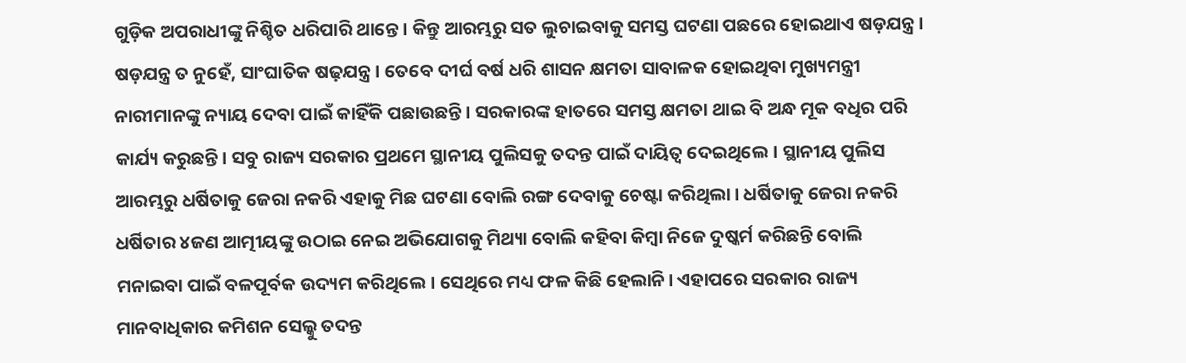ଗୁଡ଼ିକ ଅପରାଧୀଙ୍କୁ ନିଶ୍ଚିତ ଧରିପାରି ଥାନ୍ତେ। କିନ୍ତୁ ଆରମ୍ଭରୁ ସତ ଲୁଚାଇବାକୁ ସମସ୍ତ ଘଟଣା ପଛରେ ହୋଇଥାଏ ଷଡ଼ଯନ୍ତ୍ର। ଷଡ଼ଯନ୍ତ୍ର ତ ନୁହେଁ, ସାଂଘାତିକ ଷଢ଼ଯନ୍ତ୍ର। ତେବେ ଦୀର୍ଘ ବର୍ଷ ଧରି ଶାସନ କ୍ଷମତା ସାବାଳକ ହୋଇଥିବା ମୁଖ୍ୟମନ୍ତ୍ରୀ ନାରୀମାନଙ୍କୁ ନ୍ୟାୟ ଦେବା ପାଇଁ କାହିଁକି ପଛାଉଛନ୍ତି। ସରକାରଙ୍କ ହାତରେ ସମସ୍ତ କ୍ଷମତା ଥାଇ ବି ଅନ୍ଧ ମୂକ ବଧିର ପରି କାର୍ଯ୍ୟ କରୁଛନ୍ତି। ସବୁ ରାଜ୍ୟ ସରକାର ପ୍ରଥମେ ସ୍ଥାନୀୟ ପୁଲିସକୁ ତଦନ୍ତ ପାଇଁ ଦାୟିତ୍ୱ ଦେଇଥିଲେ। ସ୍ଥାନୀୟ ପୁଲିସ ଆରମ୍ଭରୁ ଧର୍ଷିତାକୁ ଜେରା ନକରି ଏହାକୁ ମିଛ ଘଟଣା ବୋଲି ରଙ୍ଗ ଦେବାକୁ ଚେଷ୍ଟା କରିଥିଲା। ଧର୍ଷିତାକୁ ଜେରା ନକରି ଧର୍ଷିତାର ୪ଜଣ ଆତ୍ମୀୟଙ୍କୁ ଉଠାଇ ନେଇ ଅଭିଯୋଗକୁ ମିଥ୍ୟା ବୋଲି କହିବା କିମ୍ୱା ନିଜେ ଦୁଷ୍କର୍ମ କରିଛନ୍ତି ବୋଲି ମନାଇବା ପାଇଁ ବଳପୂର୍ବକ ଉଦ୍ୟମ କରିଥିଲେ। ସେଥିରେ ମଧ୍ୟ ଫଳ କିଛି ହେଲାନି। ଏହାପରେ ସରକାର ରାଜ୍ୟ ମାନବାଧିକାର କମିଶନ ସେଲ୍କୁ ତଦନ୍ତ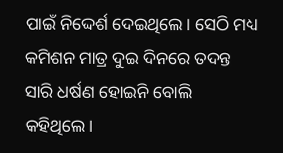ପାଇଁ ନିଦ୍ଦେର୍ଶ ଦେଇଥିଲେ। ସେଠି ମଧ୍ୟ କମିଶନ ମାତ୍ର ଦୁଇ ଦିନରେ ତଦନ୍ତ ସାରି ଧର୍ଷଣ ହୋଇନି ବୋଲି କହିଥିଲେ।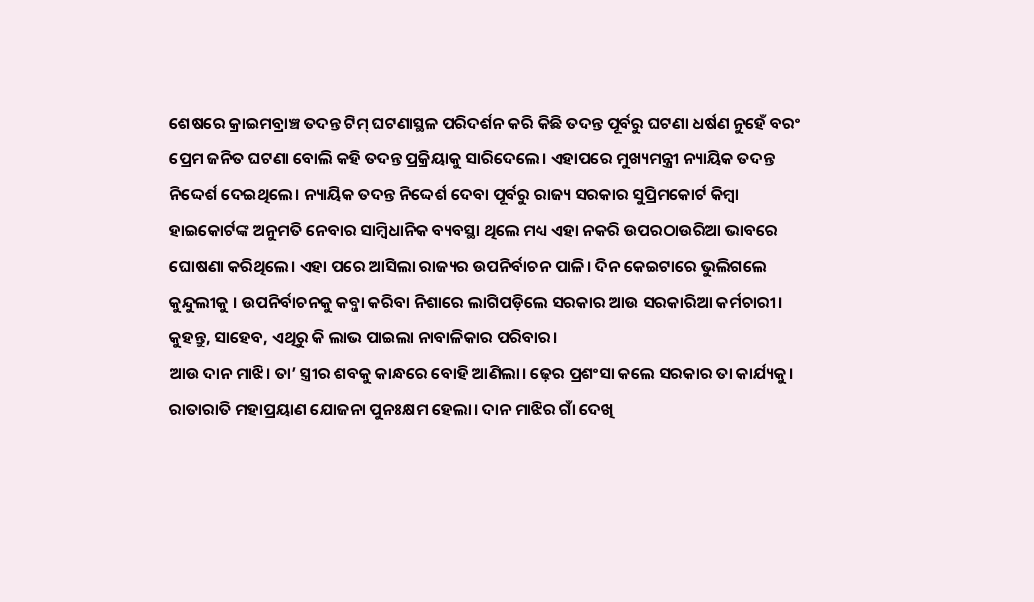ଶେଷରେ କ୍ରାଇମବ୍ରାଞ୍ଚ ତଦନ୍ତ ଟିମ୍ ଘଟଣାସ୍ଥଳ ପରିଦର୍ଶନ କରି କିଛି ତଦନ୍ତ ପୂର୍ବରୁ ଘଟଣା ଧର୍ଷଣ ନୁହେଁ ବରଂ ପ୍ରେମ ଜନିତ ଘଟଣା ବୋଲି କହି ତଦନ୍ତ ପ୍ରକ୍ରିୟାକୁ ସାରିଦେଲେ। ଏହାପରେ ମୁଖ୍ୟମନ୍ତ୍ରୀ ନ୍ୟାୟିକ ତଦନ୍ତ ନିଦ୍ଦେର୍ଶ ଦେଇଥିଲେ। ନ୍ୟାୟିକ ତଦନ୍ତ ନିଦ୍ଦେର୍ଶ ଦେବା ପୂର୍ବରୁ ରାଜ୍ୟ ସରକାର ସୁପ୍ରିମକୋର୍ଟ କିମ୍ୱା ହାଇକୋର୍ଟଙ୍କ ଅନୁମତି ନେବାର ସାମ୍ୱିଧାନିକ ବ୍ୟବସ୍ଥା ଥିଲେ ମଧ୍ୟ ଏହା ନକରି ଉପରଠାଉରିଆ ଭାବରେ ଘୋଷଣା କରିଥିଲେ। ଏହା ପରେ ଆସିଲା ରାଜ୍ୟର ଉପନିର୍ବାଚନ ପାଳି। ଦିନ କେଇଟାରେ ଭୁଲିଗଲେ କୁନ୍ଦୁଲୀକୁ । ଉପନିର୍ବାଚନକୁ କବ୍ଜା କରିବା ନିଶାରେ ଲାଗିପଡ଼ିଲେ ସରକାର ଆଉ ସରକାରିଆ କର୍ମଚାରୀ। କୁହନ୍ତୁ, ସାହେବ, ଏଥିରୁ କି ଲାଭ ପାଇଲା ନାବାଳିକାର ପରିବାର।
ଆଉ ଦାନ ମାଝି। ତା’ ସ୍ତ୍ରୀର ଶବକୁ କାନ୍ଧରେ ବୋହି ଆଣିଲା। ଢ଼େର ପ୍ରଶଂସା କଲେ ସରକାର ତା କାର୍ଯ୍ୟକୁ। ରାତାରାତି ମହାପ୍ରୟାଣ ଯୋଜନା ପୁନଃକ୍ଷମ ହେଲା। ଦାନ ମାଝିର ଗାଁ ଦେଖି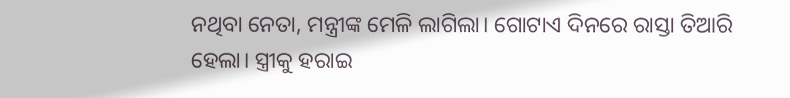ନଥିବା ନେତା, ମନ୍ତ୍ରୀଙ୍କ ମେଳି ଲାଗିଲା। ଗୋଟାଏ ଦିନରେ ରାସ୍ତା ତିଆରି ହେଲା। ସ୍ତ୍ରୀକୁ ହରାଇ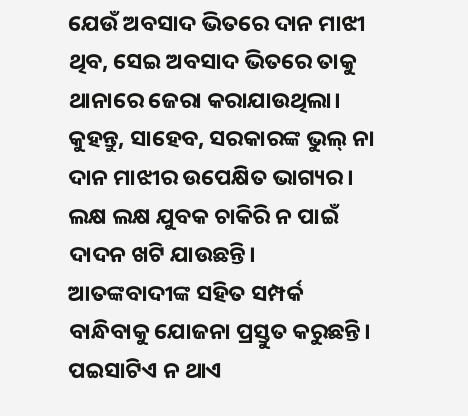ଯେଉଁ ଅବସାଦ ଭିତରେ ଦାନ ମାଝୀ ଥିବ, ସେଇ ଅବସାଦ ଭିତରେ ତାକୁ ଥାନାରେ ଜେରା କରାଯାଉଥିଲା। କୁହନ୍ତୁ, ସାହେବ, ସରକାରଙ୍କ ଭୁଲ୍ ନା ଦାନ ମାଝୀର ଉପେକ୍ଷିତ ଭାଗ୍ୟର।
ଲକ୍ଷ ଲକ୍ଷ ଯୁବକ ଚାକିରି ନ ପାଇଁ ଦାଦନ ଖଟି ଯାଉଛନ୍ତି। ଆତଙ୍କବାଦୀଙ୍କ ସହିତ ସମ୍ପର୍କ ବାନ୍ଧିବାକୁ ଯୋଜନା ପ୍ରସ୍ତୁତ କରୁଛନ୍ତି। ପଇସାଟିଏ ନ ଥାଏ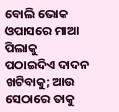ବୋଲି ଭୋକ ଓପାସରେ ମାଆ ପିଲାକୁ ପଠାଇଦିଏ ଦାଦନ ଖଟିବାକୁ; ଆଉ ସେଠାରେ ତାକୁ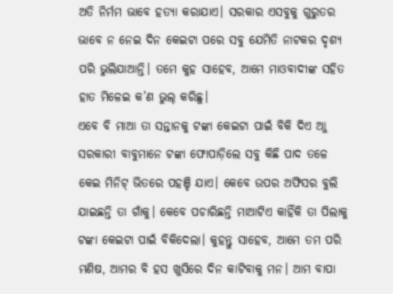ଅତି ନିର୍ମମ ଭାବେ ହତ୍ୟା କରାଯାଏ। ସରକାର ଏସବୁକୁ ଗୁରୁତର ଭାବେ ନ ନେଇ ଦିନ କେଇଟା ପରେ ସବୁ ଯେମିତି ନାଟକର ଦୃଶ୍ୟ ପରି ଭୁଲିଯାଆନ୍ତି। ତମେ କୁହ ସାହେବ, ଆମେ ମାଓବାଦୀଙ୍କ ସହିତ ହାତ ମିଳେଇ କ’ଣ ଭୁଲ୍ କରିଛୁ।
ଏବେ ବି ମାଆ ତା ସନ୍ତାନକୁ ଟଙ୍କା କେଇଟା ପାଇଁ ବିକି ଦିଏ ଆୁ ସରକାରୀ ବାବୁମାନେ ଟଙ୍କା ଫୋପାଡ଼ିଲେ ସବୁ କିଛି ପାଦ ତଳେ କେଇ ମିନିଟ୍ ଭିତରେ ପହଞ୍ଚି ଯାଏ। କେବେ ଉପର ଅଫିସର ବୁଲି ଯାଇଛନ୍ତି ତା ଗାଁକୁ। କେବେ ପଚାରିଛନ୍ତି ମାଆଟିଏ କାହିଁକି ତା ପିଲାକୁ ଟଙ୍କା କେଇଟା ପାଇଁ ବିକିଦେଲା। କୁହନ୍ତୁ ସାହେବ, ଆମେ ତମ ପରି ମଣିଷ, ଆମର ବି ହସ ଖୁସିରେ ଦିନ କାଟିବାକୁ ମନ। ଆମ ବାପା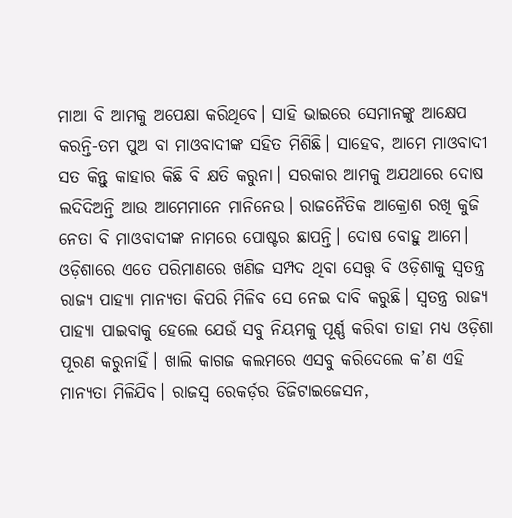ମାଆ ବି ଆମକୁ ଅପେକ୍ଷା କରିଥିବେ। ସାହି ଭାଇରେ ସେମାନଙ୍କୁ ଆକ୍ଷେପ କରନ୍ତି-ତମ ପୁଅ ବା ମାଓବାଦୀଙ୍କ ସହିତ ମିଶିଛି। ସାହେବ, ଆମେ ମାଓବାଦୀ ସତ କିନ୍ତୁ କାହାର କିଛି ବି କ୍ଷତି କରୁନା। ସରକାର ଆମକୁ ଅଯଥାରେ ଦୋଷ ଲଦିଦିଅନ୍ତି ଆଉ ଆମେମାନେ ମାନିନେଉ। ରାଜନୈତିକ ଆକ୍ରୋଶ ରଖି କୁଜି ନେତା ବି ମାଓବାଦୀଙ୍କ ନାମରେ ପୋଷ୍ଟର ଛାପନ୍ତି। ଦୋଷ ବୋହୁ ଆମେ।
ଓଡ଼ିଶାରେ ଏତେ ପରିମାଣରେ ଖଣିଜ ସମ୍ପଦ ଥିବା ସେତ୍ତ୍ୱ ବି ଓଡ଼ିଶାକୁ ସ୍ୱତନ୍ତ୍ର ରାଜ୍ୟ ପାହ୍ୟା ମାନ୍ୟତା କିପରି ମିଳିବ ସେ ନେଇ ଦାବି କରୁଛି। ସ୍ୱତନ୍ତ୍ର ରାଜ୍ୟ ପାହ୍ୟା ପାଇବାକୁ ହେଲେ ଯେଉଁ ସବୁ ନିୟମକୁ ପୂର୍ଣ୍ଣ କରିବା ତାହା ମଧ୍ୟ ଓଡ଼ିଶା ପୂରଣ କରୁନାହିଁ। ଖାଲି କାଗଜ କଲମରେ ଏସବୁ କରିଦେଲେ କ’ଣ ଏହି ମାନ୍ୟତା ମିଳିଯିବ। ରାଜସ୍ୱ ରେକର୍ଡ଼ର ଡିଜିଟାଇଜେସନ,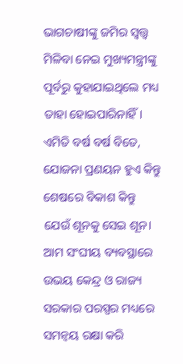ଭାଗଚାଷୀଙ୍କୁ ଜମିର ସ୍ୱତ୍ତ୍ୱ ମିଳିବା ନେଇ ମୁଖ୍ୟମନ୍ତ୍ରୀଙ୍କୁ ପୂର୍ବରୁ କୁହାଯାଇଥିଲେ ମଧ୍ୟ ତାହା ହୋଇପାରିନାହିଁ। ଏମିତି ବର୍ଷ ବର୍ଷ ବିତେ, ଯୋଜନା ପ୍ରଣୟନ ହୁଏ କିନ୍ତୁ ଶେଷରେ ବିକାଶ କିନ୍ତୁ ଯେଉଁ ଶୂନକୁ ସେଇ ଶୂନ। ଆମ ସଂଘୀୟ ବ୍ୟବସ୍ଥାରେ ଉଭୟ କେନ୍ଦ୍ର ଓ ରାଜ୍ୟ ସରକାର ପରସ୍ପର ମଧ୍ୟରେ ସମନ୍ୱୟ ରକ୍ଷା କରି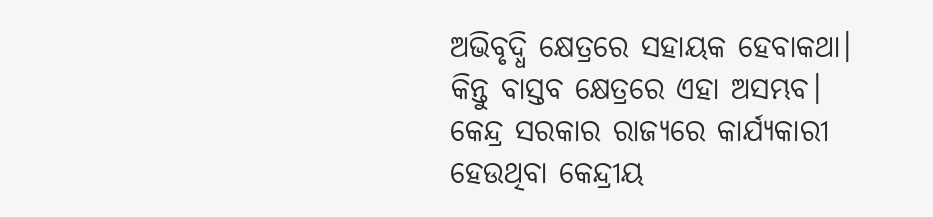ଅଭିବୃଦ୍ଧି କ୍ଷେତ୍ରରେ ସହାୟକ ହେବାକଥା। କିନ୍ତୁ ବାସ୍ତବ କ୍ଷେତ୍ରରେ ଏହା ଅସମ୍ଭବ। କେନ୍ଦ୍ର ସରକାର ରାଜ୍ୟରେ କାର୍ଯ୍ୟକାରୀ ହେଉଥିବା କେନ୍ଦ୍ରୀୟ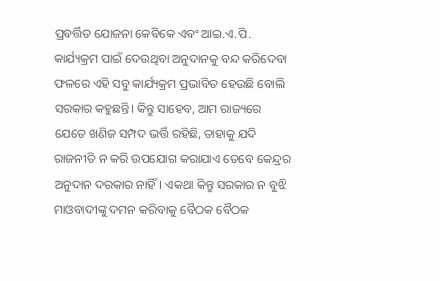ପ୍ରବର୍ତ୍ତିତ ଯୋଜନା କେବିକେ ଏବଂ ଆଇ.ଏ.ପି. କାର୍ଯ୍ୟକ୍ରମ ପାଇଁ ଦେଉଥିବା ଅନୁଦାନକୁ ବନ୍ଦ କରିଦେବା ଫଳରେ ଏହି ସବୁ କାର୍ଯ୍ୟକ୍ରମ ପ୍ରଭାବିତ ହେଉଛି ବୋଲି ସରକାର କହୁଛନ୍ତି। କିନ୍ତୁ ସାହେବ, ଆମ ରାଜ୍ୟରେ ଯେତେ ଖଣିଜ ସମ୍ପଦ ଭର୍ତ୍ତି ରହିଛି, ତାହାକୁ ଯଦି ରାଜନୀତି ନ କରି ଉପଯୋଗ କରାଯାଏ ତେବେ କେନ୍ଦ୍ରର ଅନୁଦାନ ଦରକାର ନାହିଁ। ଏକଥା କିନ୍ତୁ ସରକାର ନ ବୁଝି ମାଓବାଦୀଙ୍କୁ ଦମନ କରିବାକୁ ବୈଠକ ବୈଠକ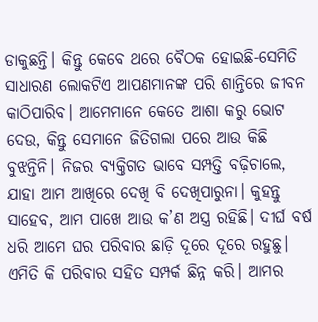ଡାକୁଛନ୍ତି। କିନ୍ତୁ କେବେ ଥରେ ବୈଠକ ହୋଇଛି-ସେମିତି ସାଧାରଣ ଲୋକଟିଏ ଆପଣମାନଙ୍କ ପରି ଶାନ୍ତିରେ ଜୀବନ କାଠିପାରିବ। ଆମେମାନେ କେତେ ଆଶା କରୁ ଭୋଟ ଦେଉ, କିନ୍ତୁ ସେମାନେ ଜିତିଗଲା ପରେ ଆଉ କିଛି ବୁଝନ୍ତିନି। ନିଜର ବ୍ୟକ୍ତିଗତ ଭାବେ ସମ୍ପତ୍ତି ବଢ଼ିଚାଲେ, ଯାହା ଆମ ଆଖିରେ ଦେଖି ବି ଦେଖିପାରୁନା। କୁହନ୍ତୁ ସାହେବ, ଆମ ପାଖେ ଆଉ କ’ଣ ଅସ୍ତ୍ର ରହିଛି। ଦୀର୍ଘ ବର୍ଷ ଧରି ଆମେ ଘର ପରିବାର ଛାଡ଼ି ଦୂରେ ଦୂରେ ରହୁଛୁ। ଏମିତି କି ପରିବାର ସହିତ ସମ୍ପର୍କ ଛିନ୍ନ କରି। ଆମର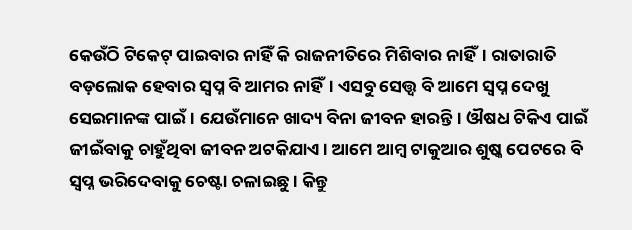କେଉଁଠି ଟିକେଟ୍ ପାଇବାର ନାହିଁ କି ରାଜନୀତିରେ ମିଶିବାର ନାହିଁ। ରାତାରାତି ବଡ଼ଲୋକ ହେବାର ସ୍ୱପ୍ନ ବି ଆମର ନାହିଁ। ଏସବୁ ସେତ୍ତ୍ୱ ବି ଆମେ ସ୍ୱପ୍ନ ଦେଖୁ ସେଇମାନଙ୍କ ପାଇଁ। ଯେଉଁମାନେ ଖାଦ୍ୟ ବିନା ଜୀବନ ହାରନ୍ତି। ଔଷଧ ଟିକିଏ ପାଇଁ ଜୀଇଁବାକୁ ଚାହୁଁଥିବା ଜୀବନ ଅଟକିଯାଏ। ଆମେ ଆମ୍ୱ ଟାକୁଆର ଶୁଷ୍କ ପେଟରେ ବି ସ୍ୱପ୍ନ ଭରିଦେବାକୁ ଚେଷ୍ଟା ଚଳାଇଛୁ। କିନ୍ତୁ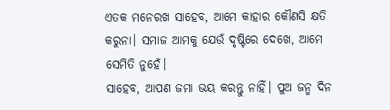ଏତକ ମନେରଖ ସାହେବ, ଆମେ କାହାର କୌଣସି କ୍ଷତି କରୁନା। ସମାଜ ଆମକୁ ଯେଉଁ ଦୃଷ୍ଟିରେ ଦେଖେ, ଆମେ ସେମିତି ନୁହେଁ।
ସାହେବ, ଆପଣ ଜମା ଭୟ କରନ୍ତୁ ନାହିଁ। ପୁଅ ଜନ୍ମ ଦିନ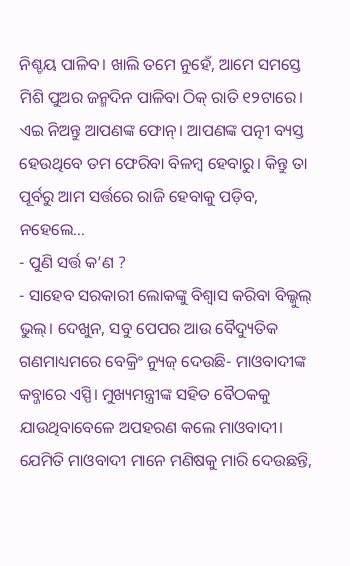ନିଶ୍ଚୟ ପାଳିବ। ଖାଲି ତମେ ନୁହେଁ, ଆମେ ସମସ୍ତେ ମିଶି ପୁଅର ଜନ୍ମଦିନ ପାଳିବା ଠିକ୍ ରାତି ୧୨ଟାରେ।
ଏଇ ନିଅନ୍ତୁ ଆପଣଙ୍କ ଫୋନ୍। ଆପଣଙ୍କ ପତ୍ନୀ ବ୍ୟସ୍ତ ହେଉଥିବେ ତମ ଫେରିବା ବିଳମ୍ୱ ହେବାରୁ। କିନ୍ତୁ ତା ପୂର୍ବରୁ ଆମ ସର୍ତ୍ତରେ ରାଜି ହେବାକୁ ପଡ଼ିବ, ନହେଲେ...
- ପୁଣି ସର୍ତ୍ତ କ’ଣ ?
- ସାହେବ ସରକାରୀ ଲୋକଙ୍କୁ ବିଶ୍ୱାସ କରିବା ବିଲ୍କୁଲ୍ ଭୁଲ୍। ଦେଖୁନ, ସବୁ ପେପର ଆଉ ବୈଦ୍ୟୁତିକ ଗଣମାଧ୍ୟମରେ ବେକ୍ରିଂ ନ୍ୟୁଜ୍ ଦେଉଛି- ମାଓବାଦୀଙ୍କ କବ୍ଜାରେ ଏସ୍ପି। ମୁଖ୍ୟମନ୍ତ୍ରୀଙ୍କ ସହିତ ବୈଠକକୁ ଯାଉଥିବାବେଳେ ଅପହରଣ କଲେ ମାଓବାଦୀ। ଯେମିତି ମାଓବାଦୀ ମାନେ ମଣିଷକୁ ମାରି ଦେଉଛନ୍ତି,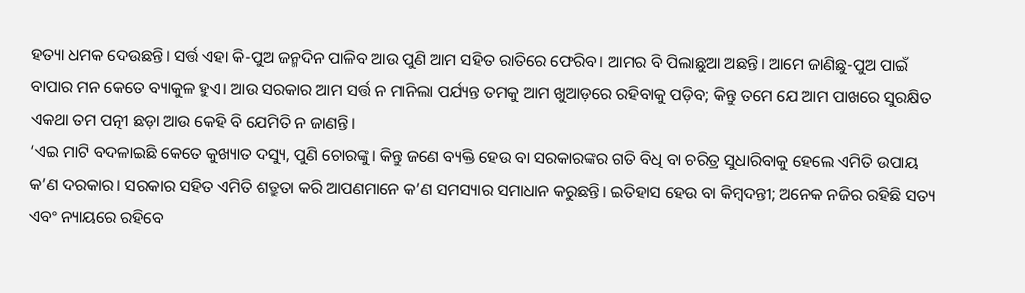ହତ୍ୟା ଧମକ ଦେଉଛନ୍ତି। ସର୍ତ୍ତ ଏହା କି-ପୁଅ ଜନ୍ମଦିନ ପାଳିବ ଆଉ ପୁଣି ଆମ ସହିତ ରାତିରେ ଫେରିବ। ଆମର ବି ପିଲାଛୁଆ ଅଛନ୍ତି। ଆମେ ଜାଣିଛୁ-ପୁଅ ପାଇଁ ବାପାର ମନ କେତେ ବ୍ୟାକୁଳ ହୁଏ। ଆଉ ସରକାର ଆମ ସର୍ତ୍ତ ନ ମାନିଲା ପର୍ଯ୍ୟନ୍ତ ତମକୁ ଆମ ଖୁଆଡ଼ରେ ରହିବାକୁ ପଡ଼ିବ; କିନ୍ତୁ ତମେ ଯେ ଆମ ପାଖରେ ସୁରକ୍ଷିତ ଏକଥା ତମ ପତ୍ନୀ ଛଡ଼ା ଆଉ କେହି ବି ଯେମିତି ନ ଜାଣନ୍ତି।
‘ଏଇ ମାଟି ବଦଳାଇଛି କେତେ କୁଖ୍ୟାତ ଦସ୍ୟୁ, ପୁଣି ଚୋରଙ୍କୁ। କିନ୍ତୁ ଜଣେ ବ୍ୟକ୍ତି ହେଉ ବା ସରକାରଙ୍କର ଗତି ବିଧି ବା ଚରିତ୍ର ସୁଧାରିବାକୁ ହେଲେ ଏମିତି ଉପାୟ କ’ଣ ଦରକାର। ସରକାର ସହିତ ଏମିତି ଶତ୍ରୁତା କରି ଆପଣମାନେ କ’ଣ ସମସ୍ୟାର ସମାଧାନ କରୁଛନ୍ତି। ଇତିହାସ ହେଉ ବା କିମ୍ୱଦନ୍ତୀ; ଅନେକ ନଜିର ରହିଛି ସତ୍ୟ ଏବଂ ନ୍ୟାୟରେ ରହିବେ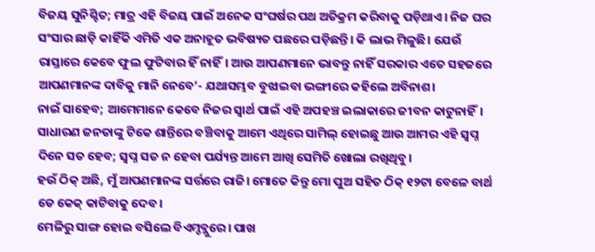ବିଜୟ ସୁନିଶ୍ଚିତ; ମାତ୍ର ଏହି ବିଜୟ ପାଇଁ ଅନେକ ସଂଘର୍ଷର ପଥ ଅତିକ୍ରମ କରିବାକୁ ପଡ଼ିଥାଏ। ନିଜ ଘର ସଂସାର ଛାଡ଼ି କାହିଁକି ଏମିତି ଏକ ଅନାହୂତ ଭବିଷ୍ୟତ ପଛରେ ପଡ଼ିଛନ୍ତି। କି ଲାଭ ମିଳୁଛି। ଯେଉଁ ରାସ୍ତାରେ କେବେ ଫୁଲ ଫୁଟିବାର ହିଁ ନାହିଁ। ଆଉ ଆପଣମାନେ ଭାବନ୍ତୁ ନାହିଁ ସରକାର ଏତେ ସହଜରେ ଆପଣମାନଙ୍କ ଦାବିକୁ ମାନି ନେବେ’- ଯଥାସମ୍ଭବ ବୁଝାଇବା ଭଙ୍ଗୀରେ କହିଲେ ଅବିନାଶ।
ନାଇଁ ସାହେବ; ଆମେମାନେ କେବେ ନିଜର ସ୍ୱାର୍ଥ ପାଇଁ ଏହି ଅପହଞ୍ଚ ଇଲାକାରେ ଜୀବନ କାଟୁନାହିଁ। ସାଧାରଣ ଜନତାଙ୍କୁ ଟିକେ ଶାନ୍ତିରେ ବଞ୍ଚିବାକୁ ଆମେ ଏଥିରେ ସାମିଲ୍ ହୋଇଛୁ ଆଉ ଆମର ଏହି ସ୍ୱପ୍ନ ଦିନେ ସତ ହେବ; ସ୍ୱପ୍ନ ସତ ନ ହେବା ପର୍ଯ୍ୟନ୍ତ ଆମେ ଆଖି ସେମିତି ଖୋଲା ରଖିଥିବୁ।
ହଉଁ ଠିକ୍ ଅଛି, ମୁଁ ଆପଣମାନଙ୍କ ସର୍ତ୍ତରେ ରାଜି। ମୋତେ କିନ୍ତୁ ମୋ ପୁଅ ସହିତ ଠିକ୍ ୧୨ଟା ବେଳେ ବାର୍ଥ ଡେ କେକ୍ କାଟିବାକୁ ଦେବ।
ମେଳିରୁ ସାଙ୍ଗ ହୋଇ ବସିଲେ ବିଏମ୍ଡବ୍ଲୁରେ। ପାଖ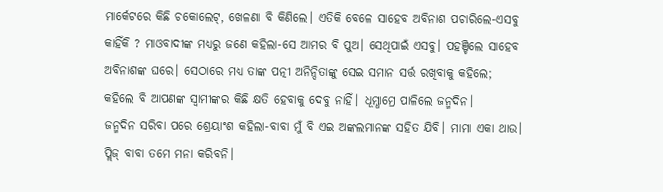ମାର୍କେଟରେ କିଛି ଚକୋଲେଟ୍, ଖେଳଣା ବି କିଣିଲେ। ଏତିକି ବେଳେ ସାହେବ ଅବିନାଶ ପଚାରିଲେ-ଏସବୁ କାହିଁକି ? ମାଓବାଦୀଙ୍କ ମଧ୍ୟରୁ ଜଣେ କହିଲା-ସେ ଆମର ବି ପୁଅ। ସେଥିପାଇଁ ଏସବୁ। ପହଞ୍ଚିଲେ ସାହେବ ଅବିନାଶଙ୍କ ଘରେ। ସେଠାରେ ମଧ୍ୟ ତାଙ୍କ ପତ୍ନୀ ଅନିନ୍ଦିତାଙ୍କୁ ସେଇ ସମାନ ସର୍ତ୍ତ ରଖିବାକୁ କହିଲେ; କହିଲେ ବି ଆପଣଙ୍କ ସ୍ୱାମୀଙ୍କର କିଛି କ୍ଷତି ହେବାକୁ ଦେବୁ ନାହିଁ। ଧୂମ୍ଧାମ୍ରେ ପାଳିଲେ ଜନ୍ମଦିନ।
ଜନ୍ମଦିନ ସରିବା ପରେ ଶ୍ରେୟାଂଶ କହିଲା-ବାବା ମୁଁ ବି ଏଇ ଅଙ୍କଲମାନଙ୍କ ସହିତ ଯିବି। ମାମା ଏକା ଥାଉ। ପ୍ଲିଜ୍ ବାବା ତମେ ମନା କରିବନି।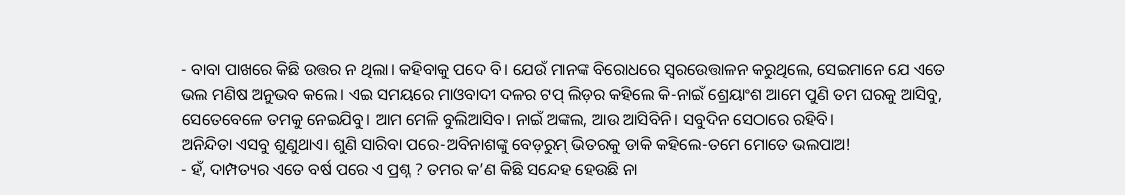- ବାବା ପାଖରେ କିଛି ଉତ୍ତର ନ ଥିଲା। କହିବାକୁ ପଦେ ବି। ଯେଉଁ ମାନଙ୍କ ବିରୋଧରେ ସ୍ୱରଉେତ୍ତାଳନ କରୁଥିଲେ, ସେଇମାନେ ଯେ ଏତେ ଭଲ ମଣିଷ ଅନୁଭବ କଲେ। ଏଇ ସମୟରେ ମାଓବାଦୀ ଦଳର ଟପ୍ ଲିଡ଼ର କହିଲେ କି-ନାଇଁ ଶ୍ରେୟାଂଶ ଆମେ ପୁଣି ତମ ଘରକୁ ଆସିବୁ, ସେତେବେଳେ ତମକୁ ନେଇଯିବୁ। ଆମ ମେଳି ବୁଲିଆସିବ। ନାଇଁ ଅଙ୍କଲ, ଆଉ ଆସିବିନି। ସବୁଦିନ ସେଠାରେ ରହିବି।
ଅନିନ୍ଦିତା ଏସବୁ ଶୁଣୁଥାଏ। ଶୁଣି ସାରିବା ପରେ-ଅବିନାଶଙ୍କୁ ବେଡ଼ରୁମ୍ ଭିତରକୁ ଡାକି କହିଲେ-ତମେ ମୋତେ ଭଲପାଅ!
- ହଁ, ଦାମ୍ପତ୍ୟର ଏତେ ବର୍ଷ ପରେ ଏ ପ୍ରଶ୍ନ ? ତମର କ’ଣ କିଛି ସନ୍ଦେହ ହେଉଛି ନା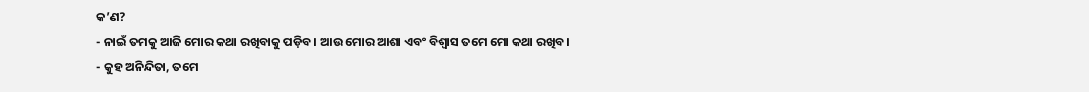କ’ଣ?
- ନାଇଁ ତମକୁ ଆଜି ମୋର କଥା ରଖିବାକୁ ପଡ଼ିବ। ଆଉ ମୋର ଆଶା ଏବଂ ବିଶ୍ୱାସ ତମେ ମୋ କଥା ରଖିବ।
- କୁହ ଅନିନ୍ଦିତା, ତମେ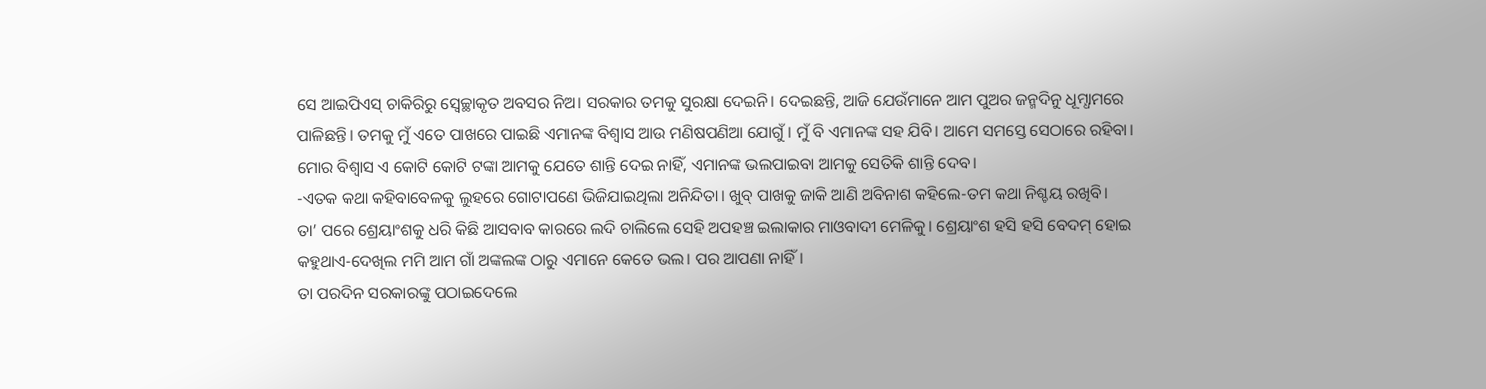ସେ ଆଇପିଏସ୍ ଚାକିରିରୁ ସ୍ୱେଚ୍ଛାକୃତ ଅବସର ନିଅ। ସରକାର ତମକୁ ସୁରକ୍ଷା ଦେଇନି। ଦେଇଛନ୍ତି, ଆଜି ଯେଉଁମାନେ ଆମ ପୁଅର ଜନ୍ମଦିନୁ ଧୂମ୍ଧାମରେ ପାଳିଛନ୍ତି। ତମକୁ ମୁଁ ଏତେ ପାଖରେ ପାଇଛି ଏମାନଙ୍କ ବିଶ୍ୱାସ ଆଉ ମଣିଷପଣିଆ ଯୋଗୁଁ। ମୁଁ ବି ଏମାନଙ୍କ ସହ ଯିବି। ଆମେ ସମସ୍ତେ ସେଠାରେ ରହିବା। ମୋର ବିଶ୍ୱାସ ଏ କୋଟି କୋଟି ଟଙ୍କା ଆମକୁ ଯେତେ ଶାନ୍ତି ଦେଇ ନାହିଁ, ଏମାନଙ୍କ ଭଲପାଇବା ଆମକୁ ସେତିକି ଶାନ୍ତି ଦେବ।
-ଏତକ କଥା କହିବାବେଳକୁ ଲୁହରେ ଗୋଟାପଣେ ଭିଜିଯାଇଥିଲା ଅନିନ୍ଦିତା। ଖୁବ୍ ପାଖକୁ ଜାକି ଆଣି ଅବିନାଶ କହିଲେ-ତମ କଥା ନିଶ୍ଚୟ ରଖିବି।
ତା’ ପରେ ଶ୍ରେୟାଂଶକୁ ଧରି କିଛି ଆସବାବ କାରରେ ଲଦି ଚାଲିଲେ ସେହି ଅପହଞ୍ଚ ଇଲାକାର ମାଓବାଦୀ ମେଳିକୁ। ଶ୍ରେୟାଂଶ ହସି ହସି ବେଦମ୍ ହୋଇ କହୁଥାଏ-ଦେଖିଲ ମମି ଆମ ଗାଁ ଅଙ୍କଲଙ୍କ ଠାରୁ ଏମାନେ କେତେ ଭଲ। ପର ଆପଣା ନାହିଁ।
ତା ପରଦିନ ସରକାରଙ୍କୁ ପଠାଇଦେଲେ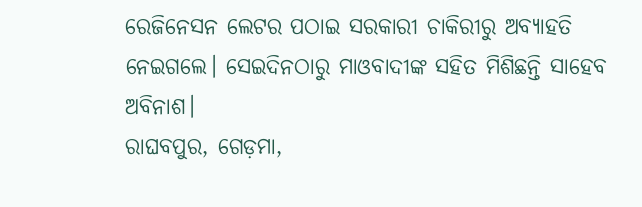ରେଜିନେସନ ଲେଟର ପଠାଇ ସରକାରୀ ଚାକିରୀରୁ ଅବ୍ୟାହତି ନେଇଗଲେ। ସେଇଦିନଠାରୁ ମାଓବାଦୀଙ୍କ ସହିତ ମିଶିଛନ୍ତି ସାହେବ ଅବିନାଶ।
ରାଘବପୁର, ଗେଡ଼ମା,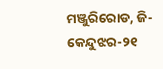ମଞ୍ଜୁରିରୋଡ, ଜି-କେନ୍ଦୁଝର-୨୧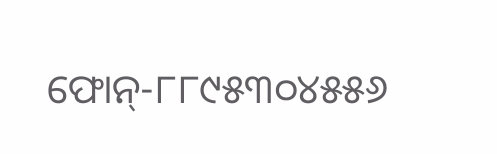ଫୋନ୍-୮୮୯୫୩୦୪୫୫୬